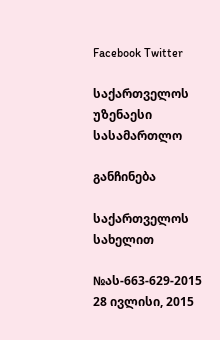Facebook Twitter

საქართველოს უზენაესი სასამართლო

განჩინება

საქართველოს სახელით

№ას-663-629-2015 28 ივლისი, 2015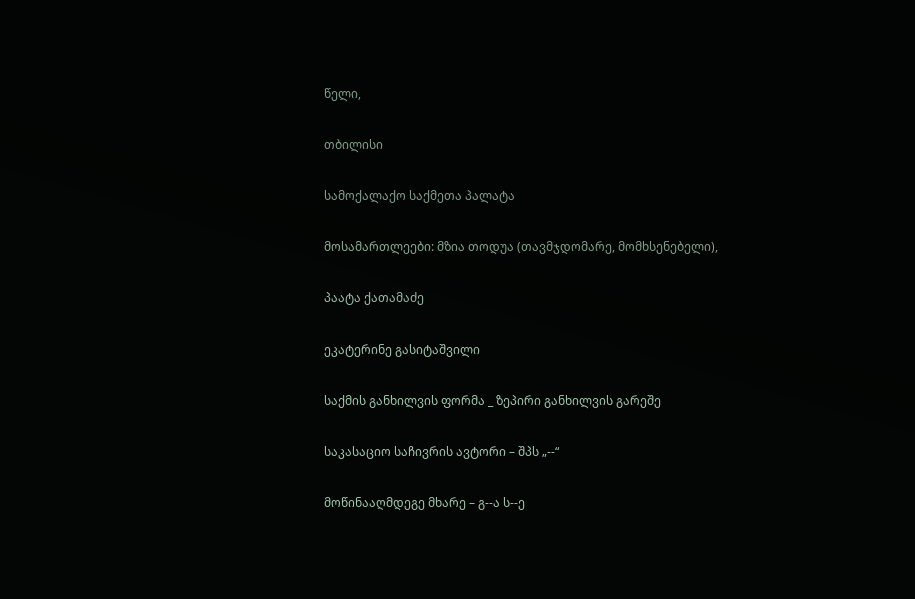წელი,

თბილისი

სამოქალაქო საქმეთა პალატა

მოსამართლეები: მზია თოდუა (თავმჯდომარე, მომხსენებელი),

პაატა ქათამაძე

ეკატერინე გასიტაშვილი

საქმის განხილვის ფორმა _ ზეპირი განხილვის გარეშე

საკასაციო საჩივრის ავტორი – შპს „--“

მოწინააღმდეგე მხარე – გ--ა ს--ე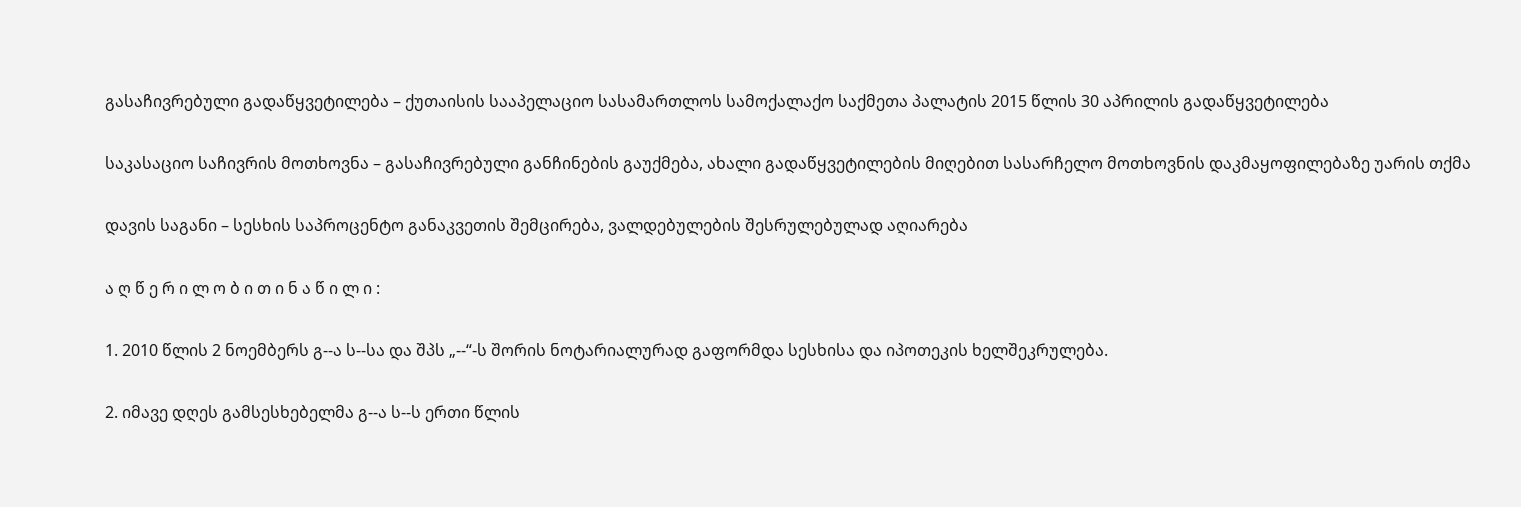გასაჩივრებული გადაწყვეტილება – ქუთაისის სააპელაციო სასამართლოს სამოქალაქო საქმეთა პალატის 2015 წლის 30 აპრილის გადაწყვეტილება

საკასაციო საჩივრის მოთხოვნა – გასაჩივრებული განჩინების გაუქმება, ახალი გადაწყვეტილების მიღებით სასარჩელო მოთხოვნის დაკმაყოფილებაზე უარის თქმა

დავის საგანი – სესხის საპროცენტო განაკვეთის შემცირება, ვალდებულების შესრულებულად აღიარება

ა ღ წ ე რ ი ლ ო ბ ი თ ი ნ ა წ ი ლ ი :

1. 2010 წლის 2 ნოემბერს გ--ა ს--სა და შპს „--“-ს შორის ნოტარიალურად გაფორმდა სესხისა და იპოთეკის ხელშეკრულება.

2. იმავე დღეს გამსესხებელმა გ--ა ს--ს ერთი წლის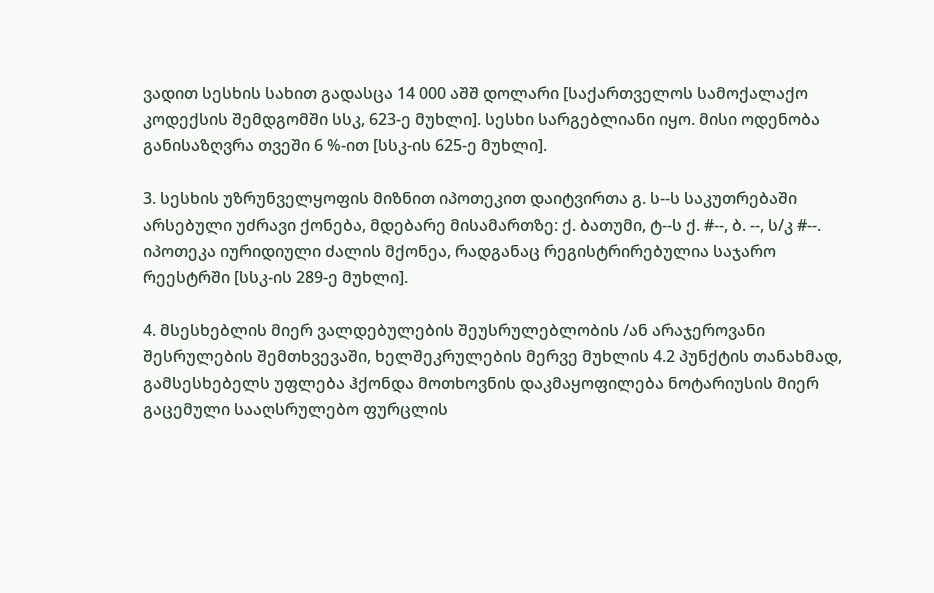ვადით სესხის სახით გადასცა 14 000 აშშ დოლარი [საქართველოს სამოქალაქო კოდექსის შემდგომში სსკ, 623-ე მუხლი]. სესხი სარგებლიანი იყო. მისი ოდენობა განისაზღვრა თვეში 6 %-ით [სსკ-ის 625-ე მუხლი].

3. სესხის უზრუნველყოფის მიზნით იპოთეკით დაიტვირთა გ. ს--ს საკუთრებაში არსებული უძრავი ქონება, მდებარე მისამართზე: ქ. ბათუმი, ტ--ს ქ. #--, ბ. --, ს/კ #--. იპოთეკა იურიდიული ძალის მქონეა, რადგანაც რეგისტრირებულია საჯარო რეესტრში [სსკ-ის 289-ე მუხლი].

4. მსესხებლის მიერ ვალდებულების შეუსრულებლობის /ან არაჯეროვანი შესრულების შემთხვევაში, ხელშეკრულების მერვე მუხლის 4.2 პუნქტის თანახმად, გამსესხებელს უფლება ჰქონდა მოთხოვნის დაკმაყოფილება ნოტარიუსის მიერ გაცემული სააღსრულებო ფურცლის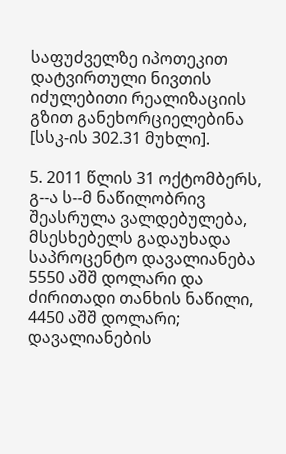საფუძველზე იპოთეკით დატვირთული ნივთის იძულებითი რეალიზაციის გზით განეხორციელებინა [სსკ-ის 302.31 მუხლი].

5. 2011 წლის 31 ოქტომბერს, გ--ა ს--მ ნაწილობრივ შეასრულა ვალდებულება, მსესხებელს გადაუხადა საპროცენტო დავალიანება 5550 აშშ დოლარი და ძირითადი თანხის ნაწილი, 4450 აშშ დოლარი; დავალიანების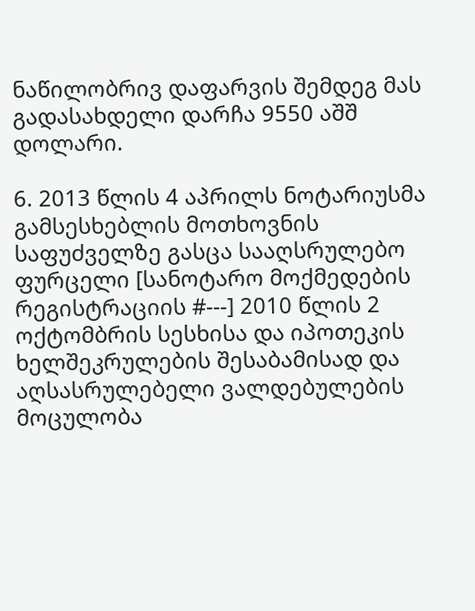ნაწილობრივ დაფარვის შემდეგ მას გადასახდელი დარჩა 9550 აშშ დოლარი.

6. 2013 წლის 4 აპრილს ნოტარიუსმა გამსესხებლის მოთხოვნის საფუძველზე გასცა სააღსრულებო ფურცელი [სანოტარო მოქმედების რეგისტრაციის #---] 2010 წლის 2 ოქტომბრის სესხისა და იპოთეკის ხელშეკრულების შესაბამისად და აღსასრულებელი ვალდებულების მოცულობა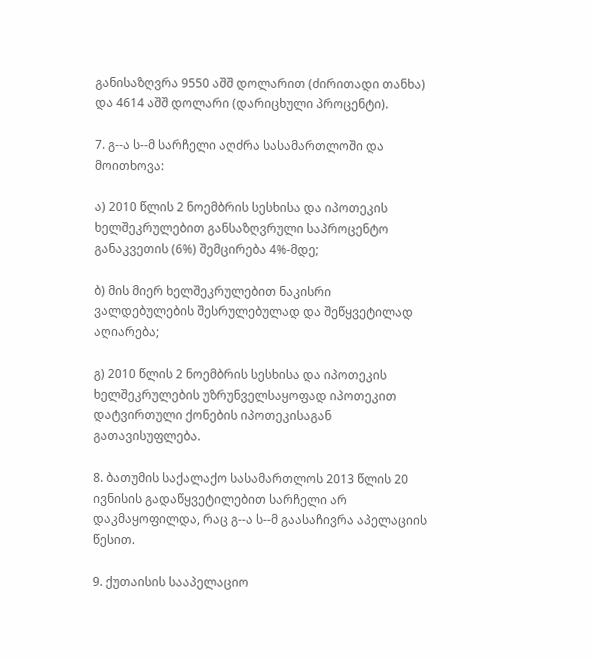განისაზღვრა 9550 აშშ დოლარით (ძირითადი თანხა) და 4614 აშშ დოლარი (დარიცხული პროცენტი).

7. გ--ა ს--მ სარჩელი აღძრა სასამართლოში და მოითხოვა:

ა) 2010 წლის 2 ნოემბრის სესხისა და იპოთეკის ხელშეკრულებით განსაზღვრული საპროცენტო განაკვეთის (6%) შემცირება 4%-მდე;

ბ) მის მიერ ხელშეკრულებით ნაკისრი ვალდებულების შესრულებულად და შეწყვეტილად აღიარება;

გ) 2010 წლის 2 ნოემბრის სესხისა და იპოთეკის ხელშეკრულების უზრუნველსაყოფად იპოთეკით დატვირთული ქონების იპოთეკისაგან გათავისუფლება.

8. ბათუმის საქალაქო სასამართლოს 2013 წლის 20 ივნისის გადაწყვეტილებით სარჩელი არ დაკმაყოფილდა, რაც გ--ა ს--მ გაასაჩივრა აპელაციის წესით.

9. ქუთაისის სააპელაციო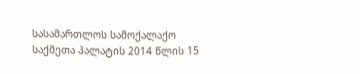სასამართლოს სამოქალაქო საქმეთა პალატის 2014 წლის 15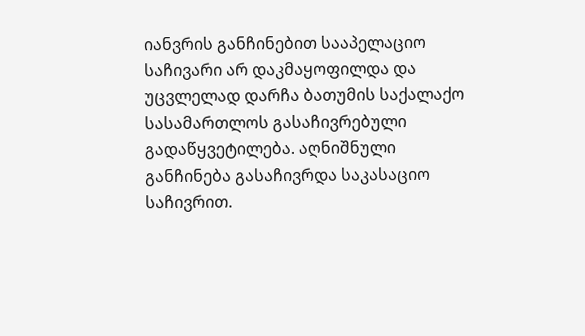იანვრის განჩინებით სააპელაციო საჩივარი არ დაკმაყოფილდა და უცვლელად დარჩა ბათუმის საქალაქო სასამართლოს გასაჩივრებული გადაწყვეტილება. აღნიშნული განჩინება გასაჩივრდა საკასაციო საჩივრით.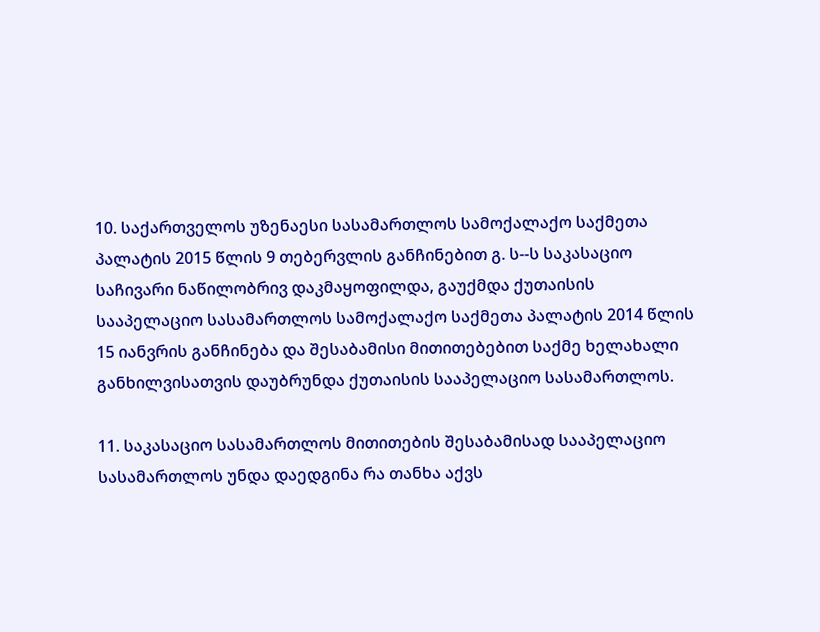10. საქართველოს უზენაესი სასამართლოს სამოქალაქო საქმეთა პალატის 2015 წლის 9 თებერვლის განჩინებით გ. ს--ს საკასაციო საჩივარი ნაწილობრივ დაკმაყოფილდა, გაუქმდა ქუთაისის სააპელაციო სასამართლოს სამოქალაქო საქმეთა პალატის 2014 წლის 15 იანვრის განჩინება და შესაბამისი მითითებებით საქმე ხელახალი განხილვისათვის დაუბრუნდა ქუთაისის სააპელაციო სასამართლოს.

11. საკასაციო სასამართლოს მითითების შესაბამისად სააპელაციო სასამართლოს უნდა დაედგინა რა თანხა აქვს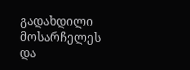გადახდილი მოსარჩელეს და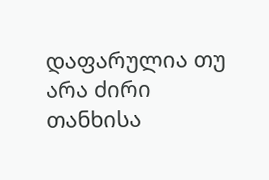დაფარულია თუ არა ძირი თანხისა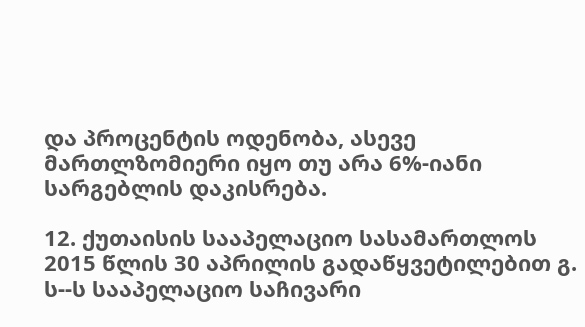და პროცენტის ოდენობა, ასევე მართლზომიერი იყო თუ არა 6%-იანი სარგებლის დაკისრება.

12. ქუთაისის სააპელაციო სასამართლოს 2015 წლის 30 აპრილის გადაწყვეტილებით გ. ს--ს სააპელაციო საჩივარი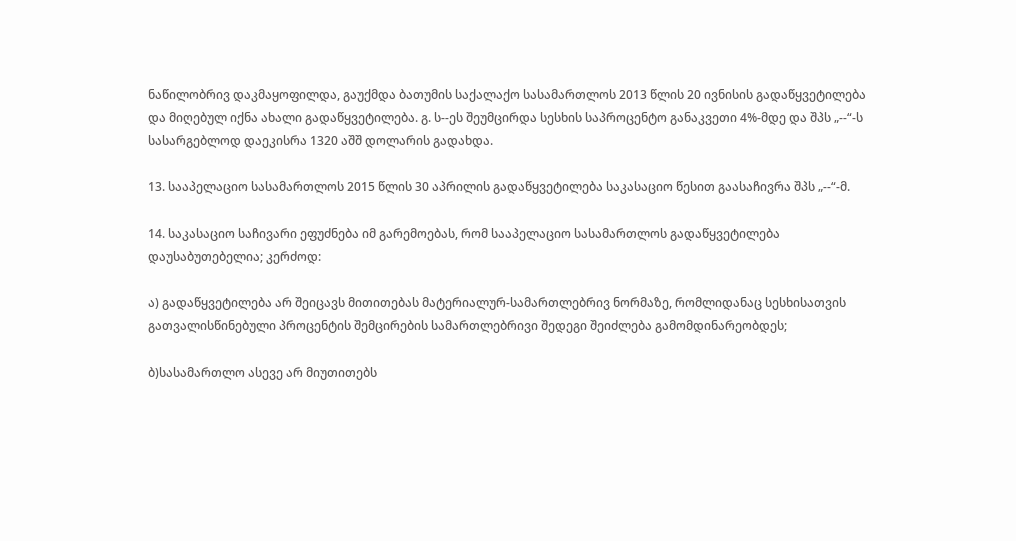ნაწილობრივ დაკმაყოფილდა, გაუქმდა ბათუმის საქალაქო სასამართლოს 2013 წლის 20 ივნისის გადაწყვეტილება და მიღებულ იქნა ახალი გადაწყვეტილება. გ. ს--ეს შეუმცირდა სესხის საპროცენტო განაკვეთი 4%-მდე და შპს „--“-ს სასარგებლოდ დაეკისრა 1320 აშშ დოლარის გადახდა.

13. სააპელაციო სასამართლოს 2015 წლის 30 აპრილის გადაწყვეტილება საკასაციო წესით გაასაჩივრა შპს „--“-მ.

14. საკასაციო საჩივარი ეფუძნება იმ გარემოებას, რომ სააპელაციო სასამართლოს გადაწყვეტილება დაუსაბუთებელია; კერძოდ:

ა) გადაწყვეტილება არ შეიცავს მითითებას მატერიალურ-სამართლებრივ ნორმაზე, რომლიდანაც სესხისათვის გათვალისწინებული პროცენტის შემცირების სამართლებრივი შედეგი შეიძლება გამომდინარეობდეს;

ბ)სასამართლო ასევე არ მიუთითებს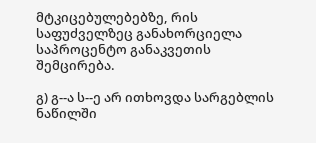მტკიცებულებებზე, რის საფუძველზეც განახორციელა საპროცენტო განაკვეთის შემცირება.

გ) გ--ა ს--ე არ ითხოვდა სარგებლის ნაწილში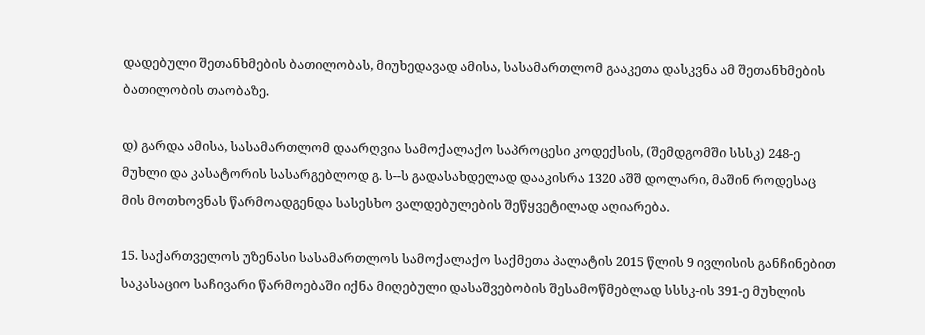დადებული შეთანხმების ბათილობას, მიუხედავად ამისა, სასამართლომ გააკეთა დასკვნა ამ შეთანხმების ბათილობის თაობაზე.

დ) გარდა ამისა, სასამართლომ დაარღვია სამოქალაქო საპროცესი კოდექსის, (შემდგომში სსსკ) 248-ე მუხლი და კასატორის სასარგებლოდ გ. ს--ს გადასახდელად დააკისრა 1320 აშშ დოლარი, მაშინ როდესაც მის მოთხოვნას წარმოადგენდა სასესხო ვალდებულების შეწყვეტილად აღიარება.

15. საქართველოს უზენასი სასამართლოს სამოქალაქო საქმეთა პალატის 2015 წლის 9 ივლისის განჩინებით საკასაციო საჩივარი წარმოებაში იქნა მიღებული დასაშვებობის შესამოწმებლად სსსკ-ის 391-ე მუხლის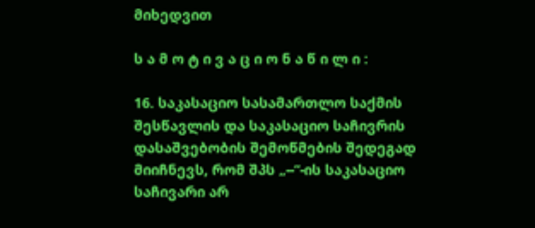მიხედვით

ს ა მ ო ტ ი ვ ა ც ი ო ნ ა წ ი ლ ი :

16. საკასაციო სასამართლო საქმის შესწავლის და საკასაციო საჩივრის დასაშვებობის შემოწმების შედეგად მიიჩნევს, რომ შპს „--“-ის საკასაციო საჩივარი არ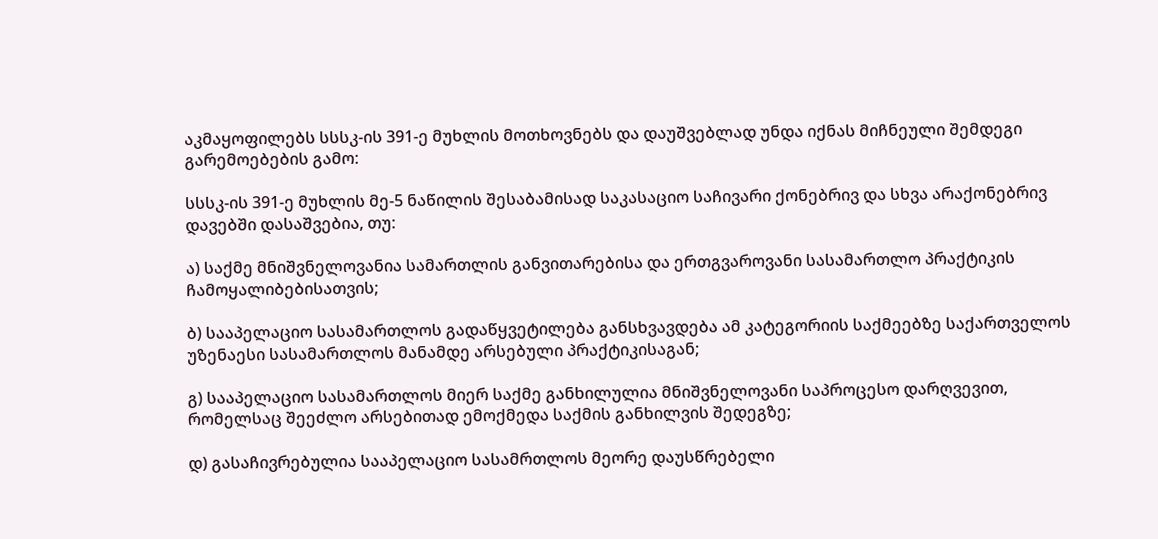აკმაყოფილებს სსსკ-ის 391-ე მუხლის მოთხოვნებს და დაუშვებლად უნდა იქნას მიჩნეული შემდეგი გარემოებების გამო:

სსსკ-ის 391-ე მუხლის მე-5 ნაწილის შესაბამისად საკასაციო საჩივარი ქონებრივ და სხვა არაქონებრივ დავებში დასაშვებია, თუ:

ა) საქმე მნიშვნელოვანია სამართლის განვითარებისა და ერთგვაროვანი სასამართლო პრაქტიკის ჩამოყალიბებისათვის;

ბ) სააპელაციო სასამართლოს გადაწყვეტილება განსხვავდება ამ კატეგორიის საქმეებზე საქართველოს უზენაესი სასამართლოს მანამდე არსებული პრაქტიკისაგან;

გ) სააპელაციო სასამართლოს მიერ საქმე განხილულია მნიშვნელოვანი საპროცესო დარღვევით, რომელსაც შეეძლო არსებითად ემოქმედა საქმის განხილვის შედეგზე;

დ) გასაჩივრებულია სააპელაციო სასამრთლოს მეორე დაუსწრებელი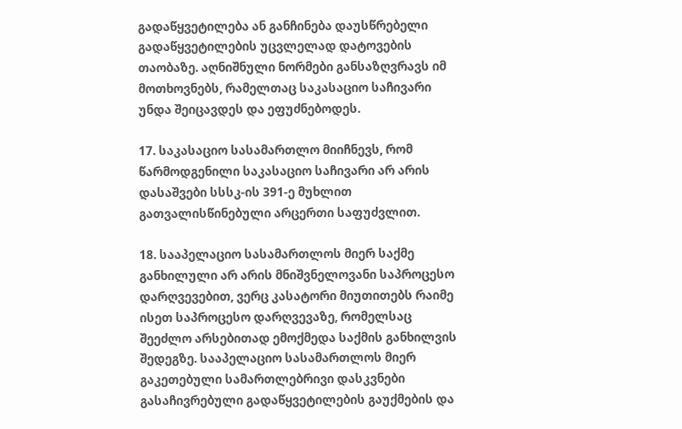გადაწყვეტილება ან განჩინება დაუსწრებელი გადაწყვეტილების უცვლელად დატოვების თაობაზე. აღნიშნული ნორმები განსაზღვრავს იმ მოთხოვნებს, რამელთაც საკასაციო საჩივარი უნდა შეიცავდეს და ეფუძნებოდეს.

17. საკასაციო სასამართლო მიიჩნევს, რომ წარმოდგენილი საკასაციო საჩივარი არ არის დასაშვები სსსკ-ის 391-ე მუხლით გათვალისწინებული არცერთი საფუძვლით.

18. სააპელაციო სასამართლოს მიერ საქმე განხილული არ არის მნიშვნელოვანი საპროცესო დარღვევებით, ვერც კასატორი მიუთითებს რაიმე ისეთ საპროცესო დარღვევაზე, რომელსაც შეეძლო არსებითად ემოქმედა საქმის განხილვის შედეგზე. სააპელაციო სასამართლოს მიერ გაკეთებული სამართლებრივი დასკვნები გასაჩივრებული გადაწყვეტილების გაუქმების და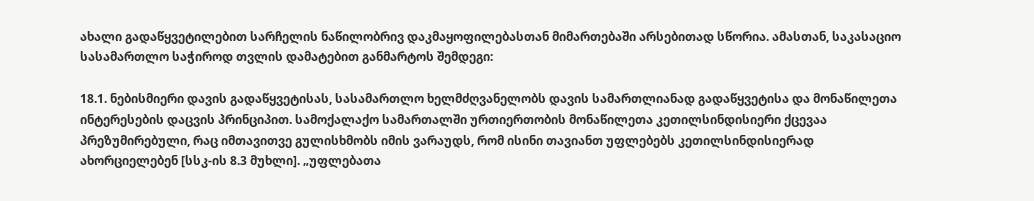ახალი გადაწყვეტილებით სარჩელის ნაწილობრივ დაკმაყოფილებასთან მიმართებაში არსებითად სწორია. ამასთან, საკასაციო სასამართლო საჭიროდ თვლის დამატებით განმარტოს შემდეგი:

18.1. ნებისმიერი დავის გადაწყვეტისას, სასამართლო ხელმძღვანელობს დავის სამართლიანად გადაწყვეტისა და მონაწილეთა ინტერესების დაცვის პრინციპით. სამოქალაქო სამართალში ურთიერთობის მონაწილეთა კეთილსინდისიერი ქცევაა პრეზუმირებული, რაც იმთავითვე გულისხმობს იმის ვარაუდს, რომ ისინი თავიანთ უფლებებს კეთილსინდისიერად ახორციელებენ [სსკ-ის 8.3 მუხლი]. „უფლებათა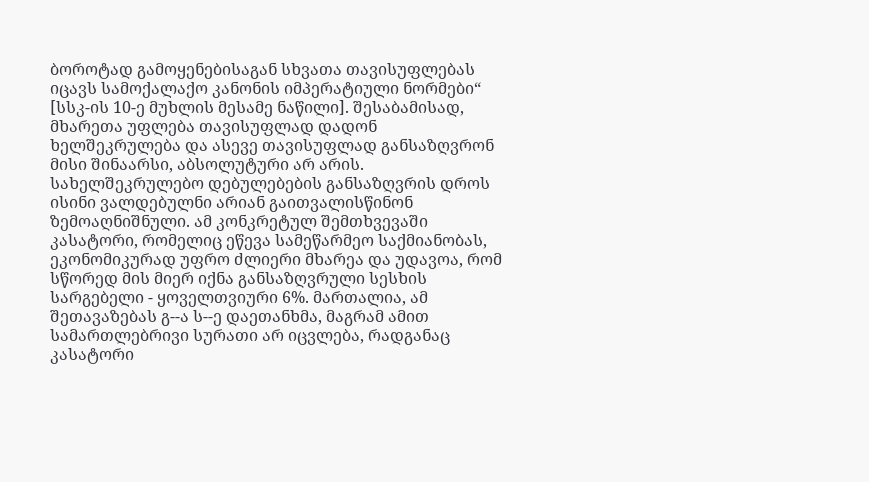ბოროტად გამოყენებისაგან სხვათა თავისუფლებას იცავს სამოქალაქო კანონის იმპერატიული ნორმები“ [სსკ-ის 10-ე მუხლის მესამე ნაწილი]. შესაბამისად, მხარეთა უფლება თავისუფლად დადონ ხელშეკრულება და ასევე თავისუფლად განსაზღვრონ მისი შინაარსი, აბსოლუტური არ არის. სახელშეკრულებო დებულებების განსაზღვრის დროს ისინი ვალდებულნი არიან გაითვალისწინონ ზემოაღნიშნული. ამ კონკრეტულ შემთხვევაში კასატორი, რომელიც ეწევა სამეწარმეო საქმიანობას, ეკონომიკურად უფრო ძლიერი მხარეა და უდავოა, რომ სწორედ მის მიერ იქნა განსაზღვრული სესხის სარგებელი - ყოველთვიური 6%. მართალია, ამ შეთავაზებას გ--ა ს--ე დაეთანხმა, მაგრამ ამით სამართლებრივი სურათი არ იცვლება, რადგანაც კასატორი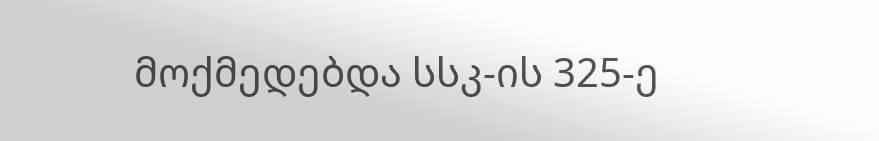მოქმედებდა სსკ-ის 325-ე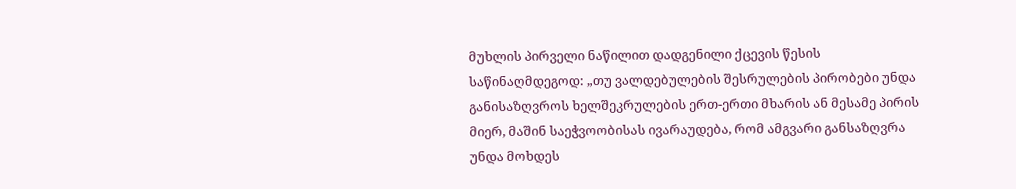მუხლის პირველი ნაწილით დადგენილი ქცევის წესის საწინაღმდეგოდ: „თუ ვალდებულების შესრულების პირობები უნდა განისაზღვროს ხელშეკრულების ერთ-ერთი მხარის ან მესამე პირის მიერ, მაშინ საეჭვოობისას ივარაუდება, რომ ამგვარი განსაზღვრა უნდა მოხდეს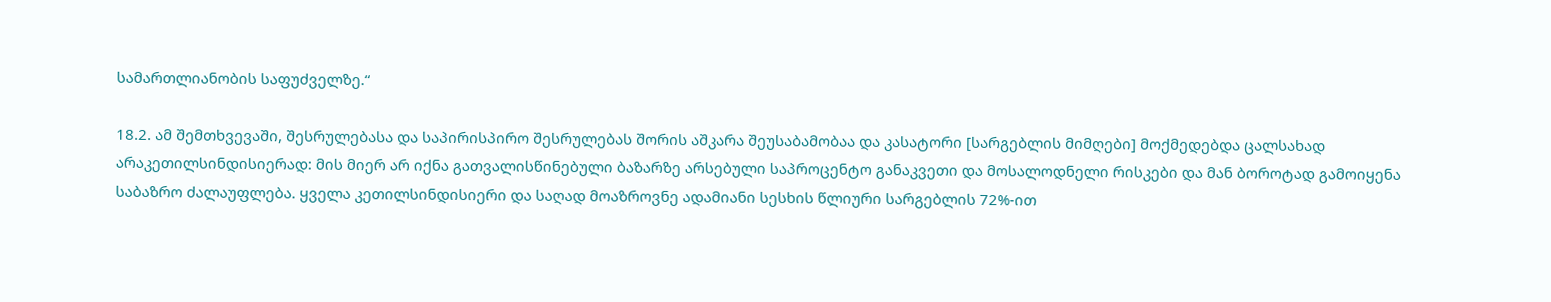სამართლიანობის საფუძველზე.“

18.2. ამ შემთხვევაში, შესრულებასა და საპირისპირო შესრულებას შორის აშკარა შეუსაბამობაა და კასატორი [სარგებლის მიმღები] მოქმედებდა ცალსახად არაკეთილსინდისიერად: მის მიერ არ იქნა გათვალისწინებული ბაზარზე არსებული საპროცენტო განაკვეთი და მოსალოდნელი რისკები და მან ბოროტად გამოიყენა საბაზრო ძალაუფლება. ყველა კეთილსინდისიერი და საღად მოაზროვნე ადამიანი სესხის წლიური სარგებლის 72%-ით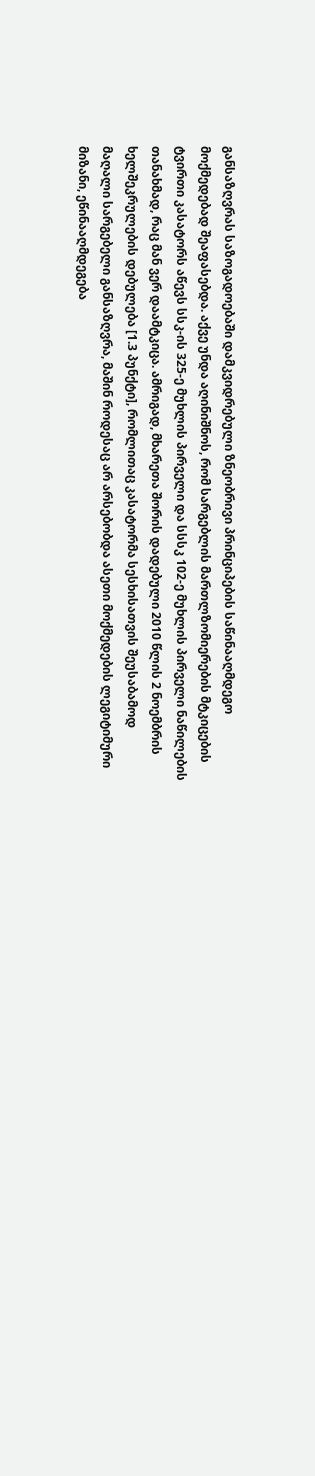განსაზღვრას საზოგადოებაში დამკვიდრებული ზნეობრივი პრინციპების საწინააღმდეგო მოქმედებად შეაფასებდა. აქვე უნდა აღინიშნოს, რომ სარგებლის მართლზომიერების მტკიცების ტვირთი კასატორს აწევს სსკ-ის 325-ე მუხლის პირველი და სსსკ 102-ე მუხლის პირველი ნაწილების თანახმად, რაც მან ვერ დაამტკიცა. ამრიგად, მხარეთა შორის დადებული 2010 წლის 2 ნოემბრის ხელშეკრულების დებულება [1.3 პუნქტი], რომლითაც კასატორმა სესხისათვის შეუსაბამოდ მაღალი სარგებელი განსაზღვრა, მაშინ როდესაც არ არსებობდა ასეთი მოქმედების ლეგიტიმური მიზანი, ეწინააღმდეგება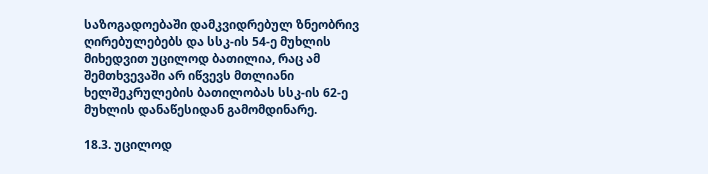საზოგადოებაში დამკვიდრებულ ზნეობრივ ღირებულებებს და სსკ-ის 54-ე მუხლის მიხედვით უცილოდ ბათილია, რაც ამ შემთხვევაში არ იწვევს მთლიანი ხელშეკრულების ბათილობას სსკ-ის 62-ე მუხლის დანაწესიდან გამომდინარე.

18.3. უცილოდ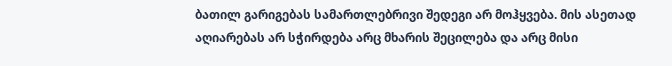ბათილ გარიგებას სამართლებრივი შედეგი არ მოჰყვება. მის ასეთად აღიარებას არ სჭირდება არც მხარის შეცილება და არც მისი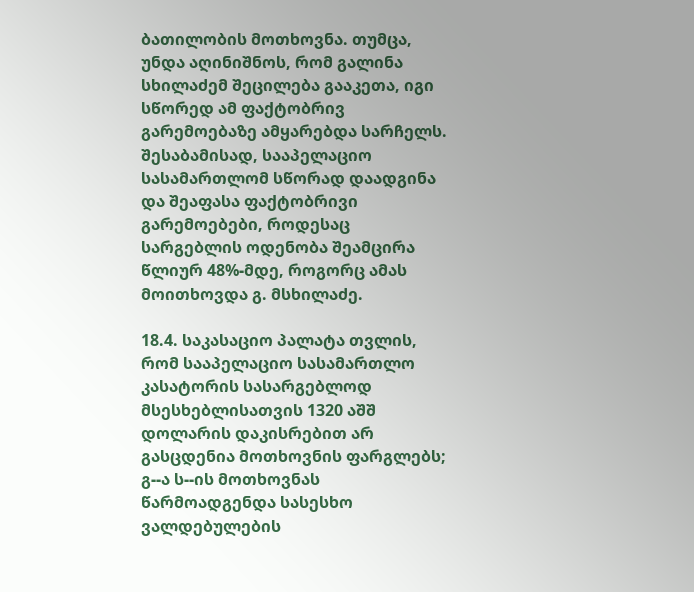ბათილობის მოთხოვნა. თუმცა, უნდა აღინიშნოს, რომ გალინა სხილაძემ შეცილება გააკეთა, იგი სწორედ ამ ფაქტობრივ გარემოებაზე ამყარებდა სარჩელს. შესაბამისად, სააპელაციო სასამართლომ სწორად დაადგინა და შეაფასა ფაქტობრივი გარემოებები, როდესაც სარგებლის ოდენობა შეამცირა წლიურ 48%-მდე, როგორც ამას მოითხოვდა გ. მსხილაძე.

18.4. საკასაციო პალატა თვლის, რომ სააპელაციო სასამართლო კასატორის სასარგებლოდ მსესხებლისათვის 1320 აშშ დოლარის დაკისრებით არ გასცდენია მოთხოვნის ფარგლებს; გ--ა ს--ის მოთხოვნას წარმოადგენდა სასესხო ვალდებულების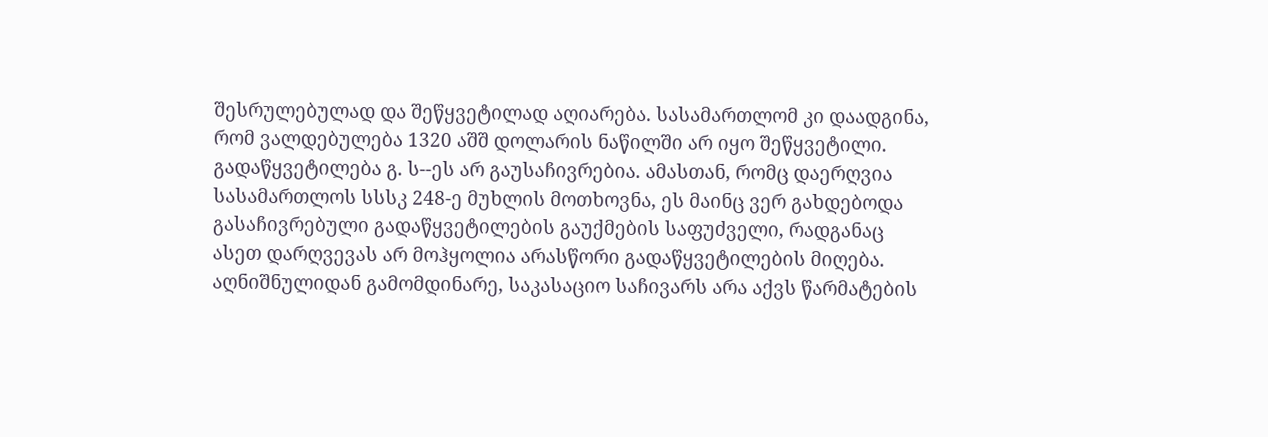შესრულებულად და შეწყვეტილად აღიარება. სასამართლომ კი დაადგინა, რომ ვალდებულება 1320 აშშ დოლარის ნაწილში არ იყო შეწყვეტილი. გადაწყვეტილება გ. ს--ეს არ გაუსაჩივრებია. ამასთან, რომც დაერღვია სასამართლოს სსსკ 248-ე მუხლის მოთხოვნა, ეს მაინც ვერ გახდებოდა გასაჩივრებული გადაწყვეტილების გაუქმების საფუძველი, რადგანაც ასეთ დარღვევას არ მოჰყოლია არასწორი გადაწყვეტილების მიღება. აღნიშნულიდან გამომდინარე, საკასაციო საჩივარს არა აქვს წარმატების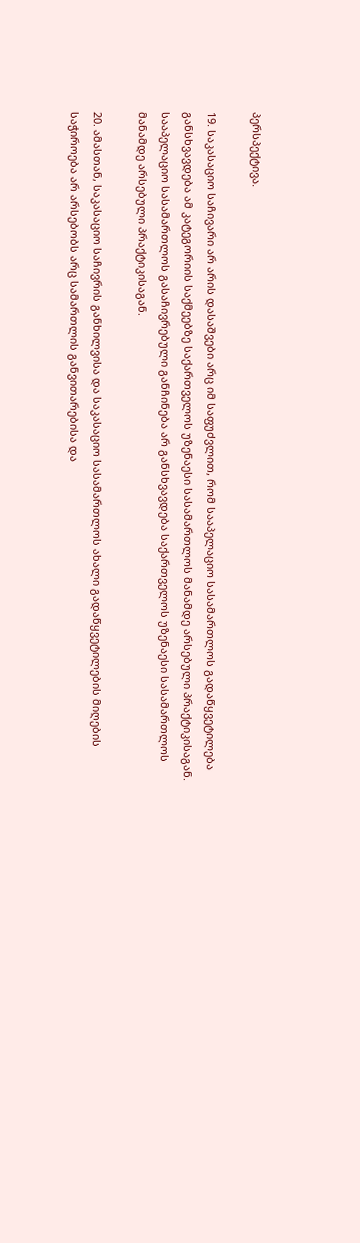პერსპექტივა.

19. საკასაციო საჩივარი არ არის დასაშვები არც იმ საფუძვლით, რომ სააპელაციო სასამართლოს გადაწყვეტილება განსხვავდება ამ კატეგორიის საქმეებზე საქართველოს უზენაესი სასამართლოს მანამდე არსებული პრაქტიკისაგან. სააპელაციო სასამართლოს გასაჩივრებული განჩინება არ განსხვავდება საქართველოს უზენაესი სასამართლოს მანამდე არსებული პრაქტიკისაგან.

20. ამასთან, საკასაციო საჩივრის განხილვისა და საკასაციო სასამართლოს ახალი გადაწყვეტილების მიღების საჭიროება არ არსებობს არც სამართლის განვითარებისა და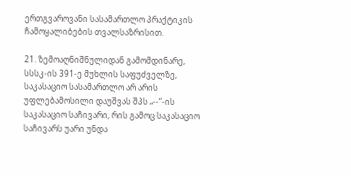ერთგვაროვანი სასამართლო პრაქტიკის ჩამოყალიბების თვალსაზრისით.

21. ზემოაღნიშნულიდან გამომდინარე, სსსკ-ის 391-ე მუხლის საფუძველზე, საკასაციო სასამართლო არ არის უფლებამოსილი დაუშვას შპს „--“-ის საკასაციო საჩივარი, რის გამოც საკასაციო საჩივარს უარი უნდა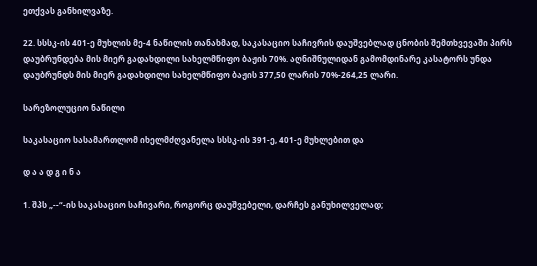ეთქვას განხილვაზე.

22. სსსკ-ის 401-ე მუხლის მე-4 ნაწილის თანახმად, საკასაციო საჩივრის დაუშვებლად ცნობის შემთხვევაში პირს დაუბრუნდება მის მიერ გადახდილი სახელმწიფო ბაჟის 70%. აღნიშნულიდან გამომდინარე კასატორს უნდა დაუბრუნდს მის მიერ გადახდილი სახელმწიფო ბაჟის 377,50 ლარის 70%-264,25 ლარი.

სარეზოლუციო ნაწილი

საკასაციო სასამართლომ იხელმძღვანელა სსსკ-ის 391-ე, 401-ე მუხლებით და

დ ა ა დ გ ი ნ ა

1. შპს „--“-ის საკასაციო საჩივარი, როგორც დაუშვებელი, დარჩეს განუხილველად;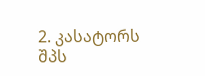2. კასატორს შპს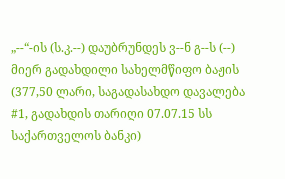„--“-ის (ს.კ.--) დაუბრუნდეს ვ--ნ გ--ს (--) მიერ გადახდილი სახელმწიფო ბაჟის (377,50 ლარი, საგადასახდო დავალება #1, გადახდის თარიღი 07.07.15 სს საქართველოს ბანკი)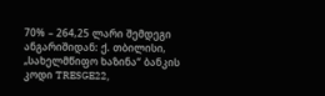70% – 264,25 ლარი შემდეგი ანგარიშიდან: ქ. თბილისი, „სახელმწიფო ხაზინა“ ბანკის კოდი TRESGE22,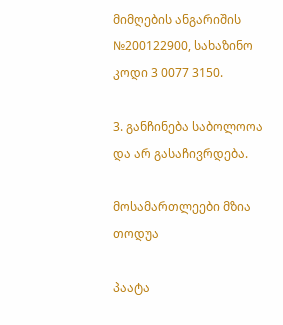მიმღების ანგარიშის №200122900, სახაზინო კოდი 3 0077 3150.

3. განჩინება საბოლოოა და არ გასაჩივრდება.

მოსამართლეები მზია თოდუა

პაატა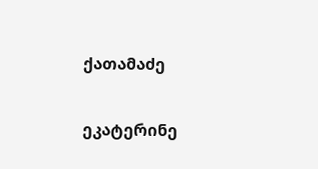ქათამაძე

ეკატერინე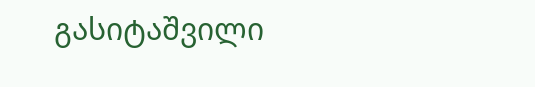გასიტაშვილი